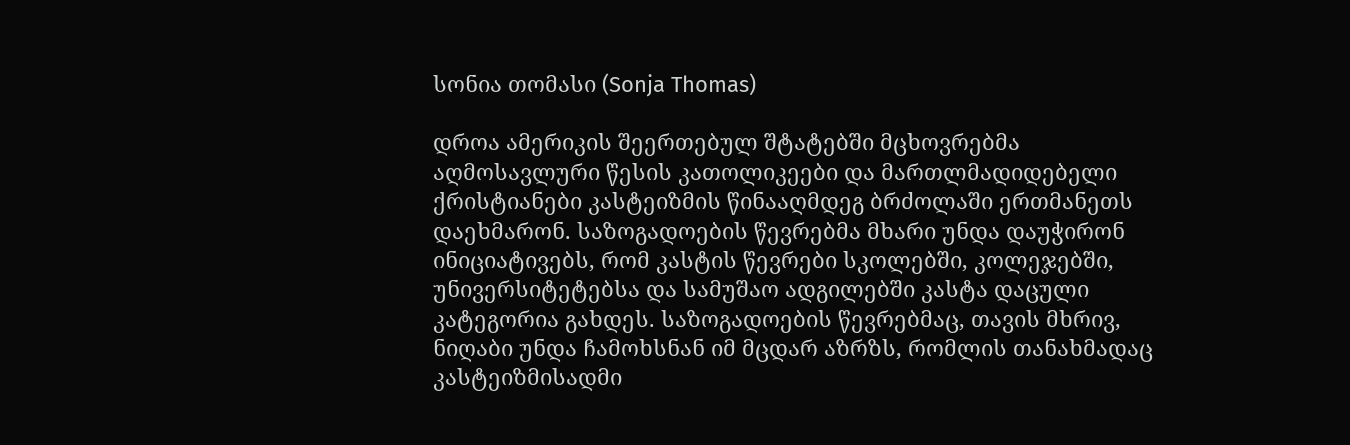სონია თომასი (Sonja Thomas)

დროა ამერიკის შეერთებულ შტატებში მცხოვრებმა აღმოსავლური წესის კათოლიკეები და მართლმადიდებელი ქრისტიანები კასტეიზმის წინააღმდეგ ბრძოლაში ერთმანეთს დაეხმარონ. საზოგადოების წევრებმა მხარი უნდა დაუჭირონ ინიციატივებს, რომ კასტის წევრები სკოლებში, კოლეჯებში, უნივერსიტეტებსა და სამუშაო ადგილებში კასტა დაცული კატეგორია გახდეს. საზოგადოების წევრებმაც, თავის მხრივ, ნიღაბი უნდა ჩამოხსნან იმ მცდარ აზრზს, რომლის თანახმადაც კასტეიზმისადმი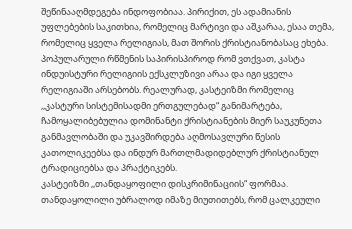შეწინააღმდეგება ინდოფობიაა. პირიქით, ეს ადამიანის უფლებების საკითხია, რომელიც მარტივი და აშკარაა, ესაა თემა, რომელიც ყველა რელიგიას, მათ შორის ქრისტიანობასაც ეხება.
პოპულარული რწმენის საპირისპიროდ რომ ვთქვათ, კასტა ინდუისტური რელიგიის ექსკლუზივი არაა და იგი ყველა რელიგიაში არსებობს. რეალურად, კასტეიზმი რომელიც ,,კასტური სისტემისადმი ერთგულებად“ განიმარტება, ჩამოყალიბებულია დომინანტი ქრისტიანების მიერ საუკუნეთა განმავლობაში და უკავშირდება აღმოსავლური წესის კათოლიკეებსა და ინდურ მართლმადიდებლურ ქრისტიანულ ტრადიციებსა და პრაქტიკებს.
კასტეიზმი ,,თანდაყოფილი დისკრიმინაციის“ ფორმაა. თანდაყოლილი უბრალოდ იმაზე მიუთითებს, რომ ცალკეული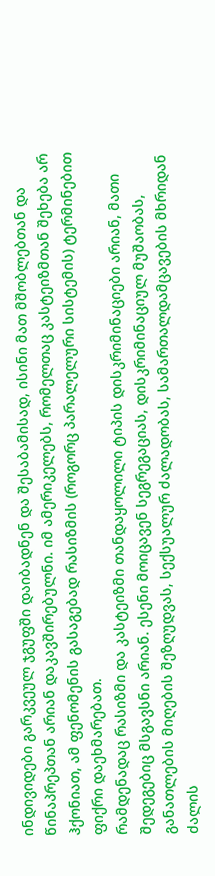ინდივიდები გარკვეულ ჯგუფში დაიბადნენ და შესაბამისად, ისინი მათ მშობლებთან და წინაპრეპთან არიან დაკავშირებულნი. იმ ამერიკელებს, რომელთაც კასტეიზმთან შეხება არ ჰქონიათ, ამ ფენომენის გასაგებად რასიზმის (როგორც პარალელური სისტემის) ტერმინებით ფიქრი დაეხმარებათ.
რამდენადაც რასიზმი და კასტეიზმი თანდაყოლილი ტიპის დისკრიმინაციები არიან, მათი შედეგებიც მსგავსნი არიან. ესენი მოიცავენ სეგრეგაციას, დისკრიმინაციულ მუშაობას, განათლების მიღების შეზღუდვას, სექსუალურ ძალადობას, სამართალდამცავების მხრიდან ძალის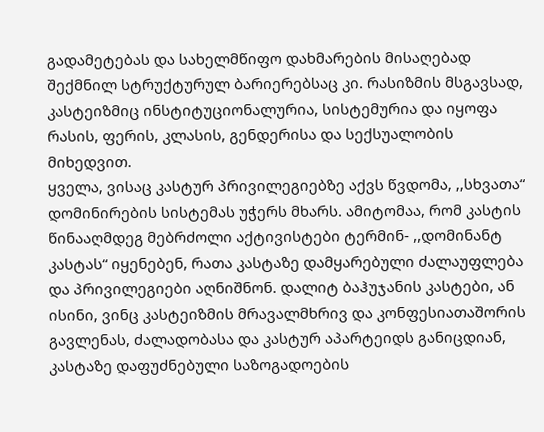გადამეტებას და სახელმწიფო დახმარების მისაღებად შექმნილ სტრუქტურულ ბარიერებსაც კი. რასიზმის მსგავსად, კასტეიზმიც ინსტიტუციონალურია, სისტემურია და იყოფა რასის, ფერის, კლასის, გენდერისა და სექსუალობის მიხედვით.
ყველა, ვისაც კასტურ პრივილეგიებზე აქვს წვდომა, ,,სხვათა“ დომინირების სისტემას უჭერს მხარს. ამიტომაა, რომ კასტის წინააღმდეგ მებრძოლი აქტივისტები ტერმინ- ,,დომინანტ კასტას“ იყენებენ, რათა კასტაზე დამყარებული ძალაუფლება და პრივილეგიები აღნიშნონ. დალიტ ბაჰუჯანის კასტები, ან ისინი, ვინც კასტეიზმის მრავალმხრივ და კონფესიათაშორის გავლენას, ძალადობასა და კასტურ აპარტეიდს განიცდიან, კასტაზე დაფუძნებული საზოგადოების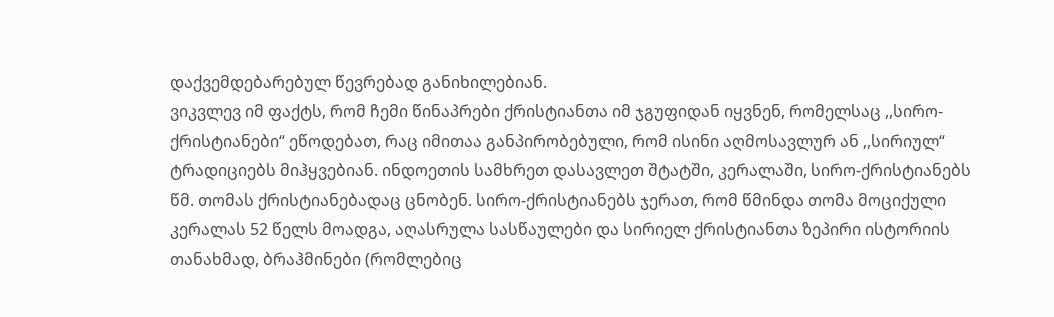დაქვემდებარებულ წევრებად განიხილებიან.
ვიკვლევ იმ ფაქტს, რომ ჩემი წინაპრები ქრისტიანთა იმ ჯგუფიდან იყვნენ, რომელსაც ,,სირო-ქრისტიანები“ ეწოდებათ, რაც იმითაა განპირობებული, რომ ისინი აღმოსავლურ ან ,,სირიულ“ ტრადიციებს მიჰყვებიან. ინდოეთის სამხრეთ დასავლეთ შტატში, კერალაში, სირო-ქრისტიანებს წმ. თომას ქრისტიანებადაც ცნობენ. სირო-ქრისტიანებს ჯერათ, რომ წმინდა თომა მოციქული კერალას 52 წელს მოადგა, აღასრულა სასწაულები და სირიელ ქრისტიანთა ზეპირი ისტორიის თანახმად, ბრაჰმინები (რომლებიც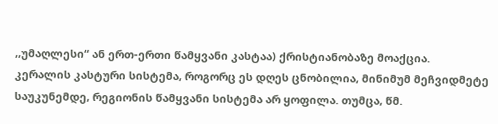,,უმაღლესი“ ან ერთ-ერთი წამყვანი კასტაა) ქრისტიანობაზე მოაქცია.
კერალის კასტური სისტემა, როგორც ეს დღეს ცნობილია, მინიმუმ მეჩვიდმეტე საუკუნემდე, რეგიონის წამყვანი სისტემა არ ყოფილა. თუმცა, წმ.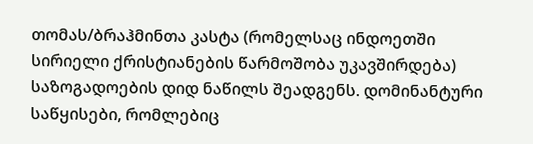თომას/ბრაჰმინთა კასტა (რომელსაც ინდოეთში სირიელი ქრისტიანების წარმოშობა უკავშირდება) საზოგადოების დიდ ნაწილს შეადგენს. დომინანტური საწყისები, რომლებიც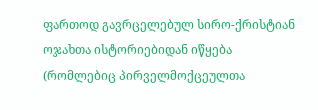ფართოდ გავრცელებულ სირო-ქრისტიან ოჯახთა ისტორიებიდან იწყება (რომლებიც პირველმოქცეულთა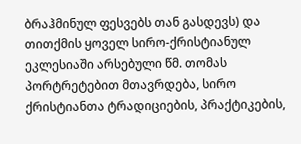ბრაჰმინულ ფესვებს თან გასდევს) და თითქმის ყოველ სირო-ქრისტიანულ ეკლესიაში არსებული წმ. თომას პორტრეტებით მთავრდება, სირო ქრისტიანთა ტრადიციების, პრაქტიკების,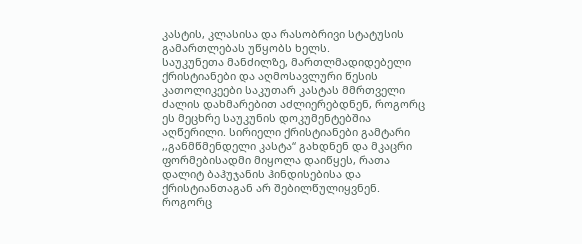კასტის, კლასისა და რასობრივი სტატუსის გამართლებას უწყობს ხელს.
საუკუნეთა მანძილზე, მართლმადიდებელი ქრისტიანები და აღმოსავლური წესის კათოლიკეები საკუთარ კასტას მმრთველი ძალის დახმარებით აძლიერებდნენ, როგორც ეს მეცხრე საუკუნის დოკუმენტებშია აღწერილი. სირიელი ქრისტიანები გამტარი ,,განმწმენდელი კასტა“ გახდნენ და მკაცრი ფორმებისადმი მიყოლა დაიწყეს, რათა დალიტ ბაჰუჯანის ჰინდისებისა და ქრისტიანთაგან არ შებილწულიყვნენ. როგორც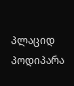პლაციდ პოდიპარა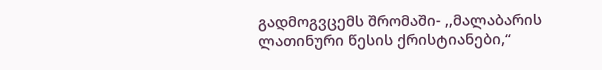გადმოგვცემს შრომაში- ,,მალაბარის ლათინური წესის ქრისტიანები,“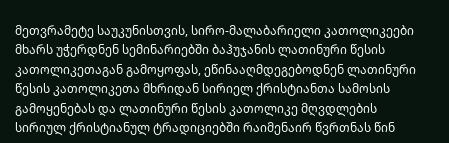მეთვრამეტე საუკუნისთვის, სირო-მალაბარიელი კათოლიკეები მხარს უჭერდნენ სემინარიებში ბაჰუჯანის ლათინური წესის კათოლიკეთაგან გამოყოფას, ეწინააღმდეგებოდნენ ლათინური წესის კათოლიკეთა მხრიდან სირიელ ქრისტიანთა სამოსის გამოყენებას და ლათინური წესის კათოლიკე მღვდლების სირიულ ქრისტიანულ ტრადიციებში რაიმენაირ წვრთნას წინ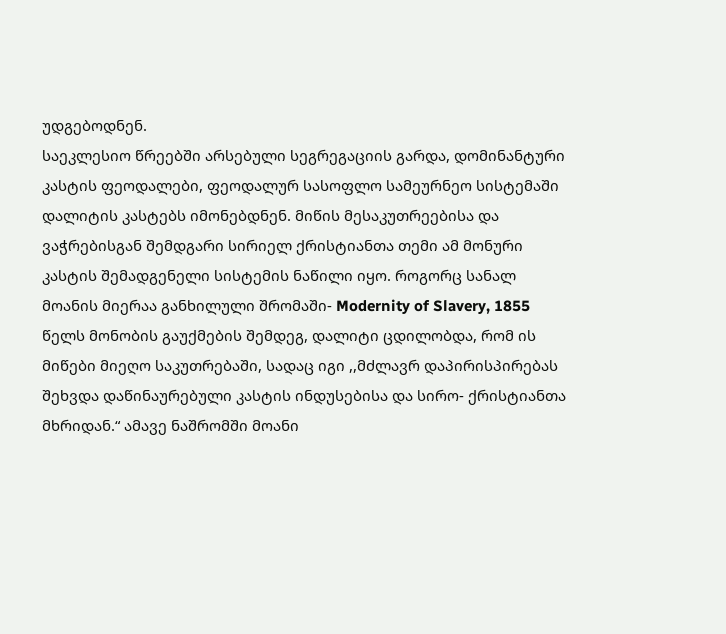უდგებოდნენ.
საეკლესიო წრეებში არსებული სეგრეგაციის გარდა, დომინანტური კასტის ფეოდალები, ფეოდალურ სასოფლო სამეურნეო სისტემაში დალიტის კასტებს იმონებდნენ. მიწის მესაკუთრეებისა და ვაჭრებისგან შემდგარი სირიელ ქრისტიანთა თემი ამ მონური კასტის შემადგენელი სისტემის ნაწილი იყო. როგორც სანალ მოანის მიერაა განხილული შრომაში- Modernity of Slavery, 1855 წელს მონობის გაუქმების შემდეგ, დალიტი ცდილობდა, რომ ის მიწები მიეღო საკუთრებაში, სადაც იგი ,,მძლავრ დაპირისპირებას შეხვდა დაწინაურებული კასტის ინდუსებისა და სირო- ქრისტიანთა მხრიდან.“ ამავე ნაშრომში მოანი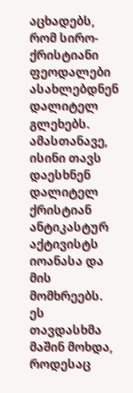აცხადებს, რომ სირო-ქრისტიანი ფეოდალები ასახლებდნენ დალიტელ გლეხებს. ამასთანავე, ისინი თავს დაესხნენ დალიტელ ქრისტიან ანტიკასტურ აქტივისტს იოანასა და მის მომხრეებს. ეს თავდასხმა მაშინ მოხდა, როდესაც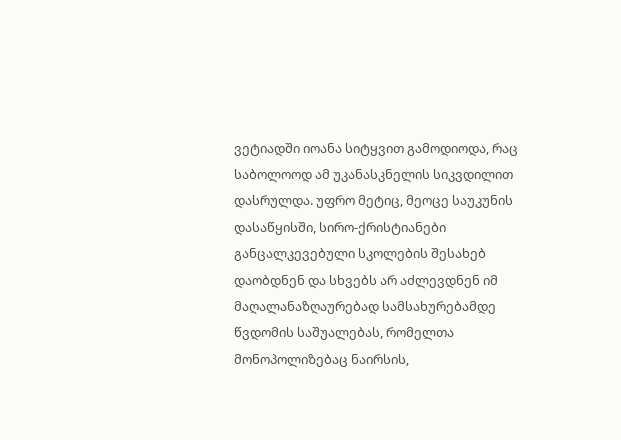ვეტიადში იოანა სიტყვით გამოდიოდა, რაც საბოლოოდ ამ უკანასკნელის სიკვდილით დასრულდა. უფრო მეტიც, მეოცე საუკუნის დასაწყისში, სირო-ქრისტიანები განცალკევებული სკოლების შესახებ დაობდნენ და სხვებს არ აძლევდნენ იმ მაღალანაზღაურებად სამსახურებამდე წვდომის საშუალებას, რომელთა მონოპოლიზებაც ნაირსის,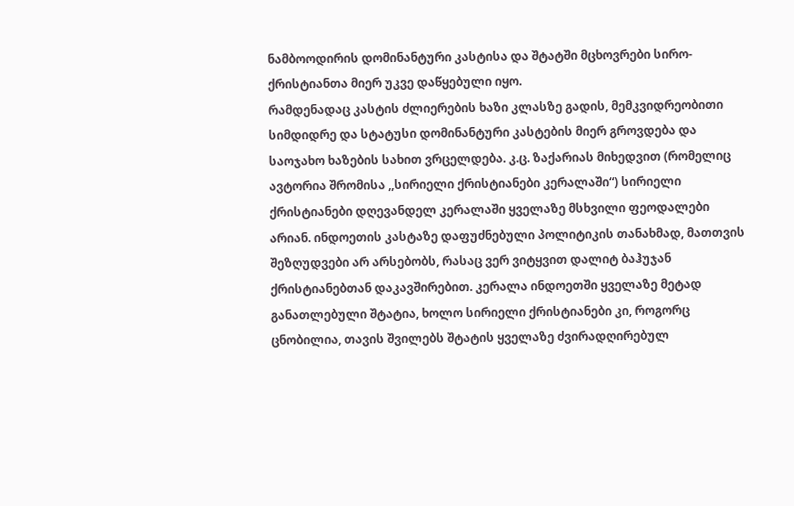ნამბოოდირის დომინანტური კასტისა და შტატში მცხოვრები სირო-ქრისტიანთა მიერ უკვე დაწყებული იყო.
რამდენადაც კასტის ძლიერების ხაზი კლასზე გადის, მემკვიდრეობითი სიმდიდრე და სტატუსი დომინანტური კასტების მიერ გროვდება და საოჯახო ხაზების სახით ვრცელდება. კ.ც. ზაქარიას მიხედვით (რომელიც ავტორია შრომისა ,,სირიელი ქრისტიანები კერალაში“) სირიელი ქრისტიანები დღევანდელ კერალაში ყველაზე მსხვილი ფეოდალები არიან. ინდოეთის კასტაზე დაფუძნებული პოლიტიკის თანახმად, მათთვის შეზღუდვები არ არსებობს, რასაც ვერ ვიტყვით დალიტ ბაჰუჯან ქრისტიანებთან დაკავშირებით. კერალა ინდოეთში ყველაზე მეტად განათლებული შტატია, ხოლო სირიელი ქრისტიანები კი, როგორც ცნობილია, თავის შვილებს შტატის ყველაზე ძვირადღირებულ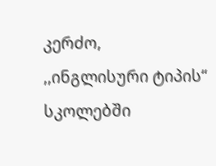კერძო, ,,ინგლისური ტიპის“ სკოლებში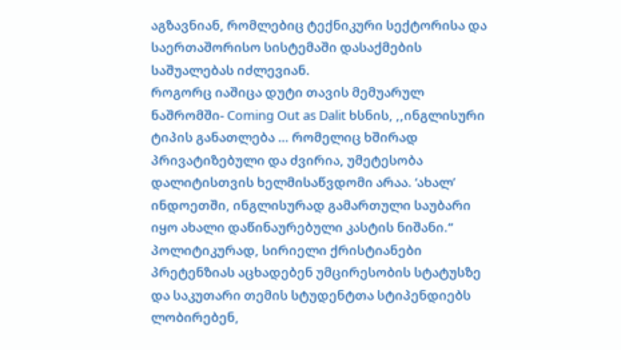აგზავნიან, რომლებიც ტექნიკური სექტორისა და საერთაშორისო სისტემაში დასაქმების საშუალებას იძლევიან.
როგორც იაშიცა დუტი თავის მემუარულ ნაშრომში- Coming Out as Dalit ხსნის, ,,ინგლისური ტიპის განათლება … რომელიც ხშირად პრივატიზებული და ძვირია, უმეტესობა დალიტისთვის ხელმისაწვდომი არაა. ‘ახალ’ ინდოეთში, ინგლისურად გამართული საუბარი იყო ახალი დაწინაურებული კასტის ნიშანი.“ პოლიტიკურად, სირიელი ქრისტიანები პრეტენზიას აცხადებენ უმცირესობის სტატუსზე და საკუთარი თემის სტუდენტთა სტიპენდიებს ლობირებენ,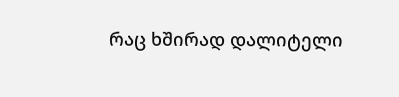რაც ხშირად დალიტელი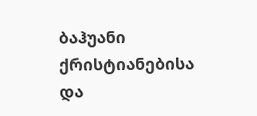ბაჰუანი ქრისტიანებისა და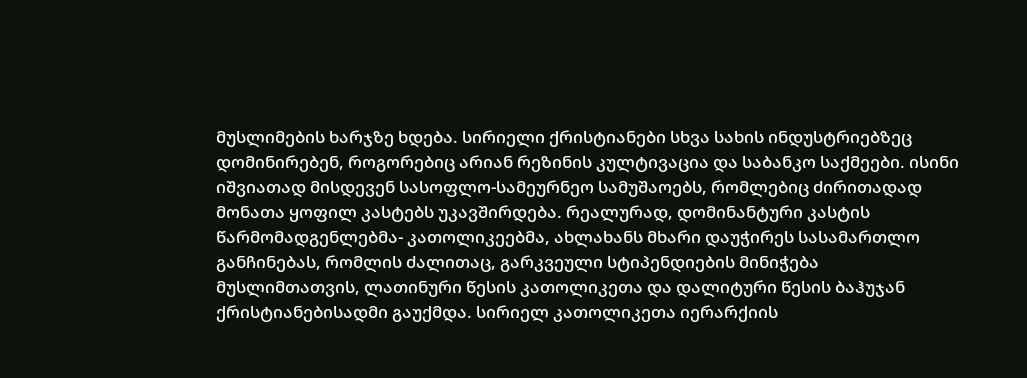მუსლიმების ხარჯზე ხდება. სირიელი ქრისტიანები სხვა სახის ინდუსტრიებზეც დომინირებენ, როგორებიც არიან რეზინის კულტივაცია და საბანკო საქმეები. ისინი იშვიათად მისდევენ სასოფლო-სამეურნეო სამუშაოებს, რომლებიც ძირითადად მონათა ყოფილ კასტებს უკავშირდება. რეალურად, დომინანტური კასტის წარმომადგენლებმა- კათოლიკეებმა, ახლახანს მხარი დაუჭირეს სასამართლო განჩინებას, რომლის ძალითაც, გარკვეული სტიპენდიების მინიჭება მუსლიმთათვის, ლათინური წესის კათოლიკეთა და დალიტური წესის ბაჰუჯან ქრისტიანებისადმი გაუქმდა. სირიელ კათოლიკეთა იერარქიის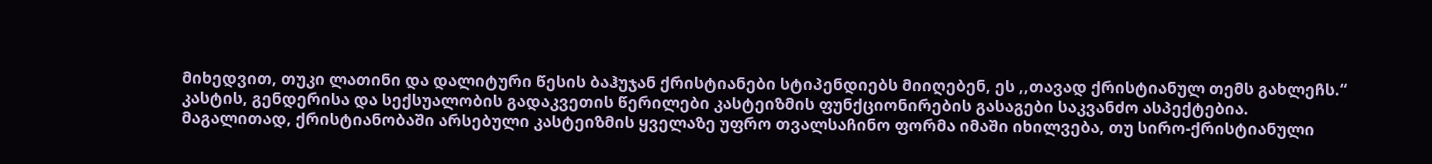მიხედვით, თუკი ლათინი და დალიტური წესის ბაჰუჯან ქრისტიანები სტიპენდიებს მიიღებენ, ეს ,,თავად ქრისტიანულ თემს გახლეჩს.“
კასტის, გენდერისა და სექსუალობის გადაკვეთის წერილები კასტეიზმის ფუნქციონირების გასაგები საკვანძო ასპექტებია. მაგალითად, ქრისტიანობაში არსებული კასტეიზმის ყველაზე უფრო თვალსაჩინო ფორმა იმაში იხილვება, თუ სირო-ქრისტიანული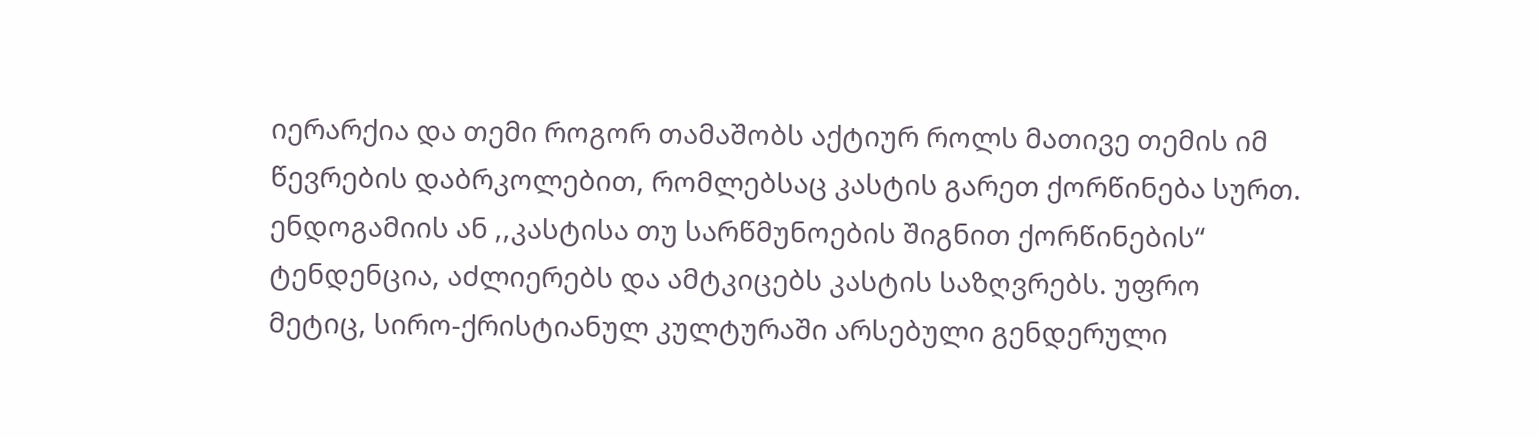იერარქია და თემი როგორ თამაშობს აქტიურ როლს მათივე თემის იმ წევრების დაბრკოლებით, რომლებსაც კასტის გარეთ ქორწინება სურთ. ენდოგამიის ან ,,კასტისა თუ სარწმუნოების შიგნით ქორწინების“ ტენდენცია, აძლიერებს და ამტკიცებს კასტის საზღვრებს. უფრო მეტიც, სირო-ქრისტიანულ კულტურაში არსებული გენდერული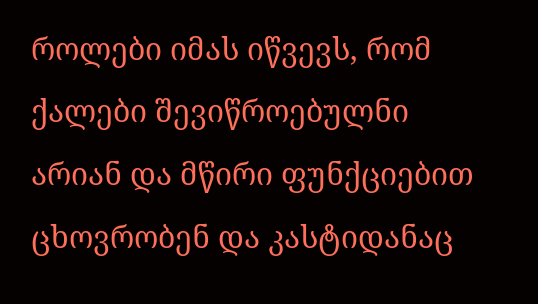როლები იმას იწვევს, რომ ქალები შევიწროებულნი არიან და მწირი ფუნქციებით ცხოვრობენ და კასტიდანაც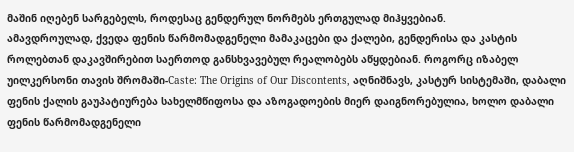მაშინ იღებენ სარგებელს, როდესაც გენდერულ ნორმებს ერთგულად მიჰყვებიან.
ამავდროულად, ქვედა ფენის წარმომადგენელი მამაკაცები და ქალები, გენდერისა და კასტის როლებთან დაკავშირებით საერთოდ განსხვავებულ რეალობებს აწყდებიან. როგორც იზაბელ უილკერსონი თავის შრომაში-Caste: The Origins of Our Discontents, აღნიშნავს, კასტურ სისტემაში, დაბალი ფენის ქალის გაუპატიურება სახელმწიფოსა და აზოგადოების მიერ დაიგნორებულია, ხოლო დაბალი ფენის წარმომადგენელი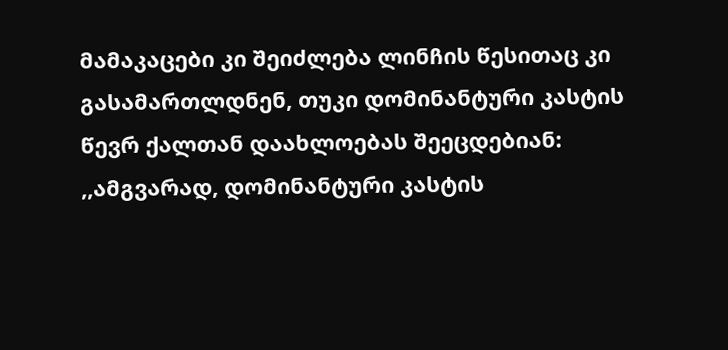მამაკაცები კი შეიძლება ლინჩის წესითაც კი გასამართლდნენ, თუკი დომინანტური კასტის წევრ ქალთან დაახლოებას შეეცდებიან: ,,ამგვარად, დომინანტური კასტის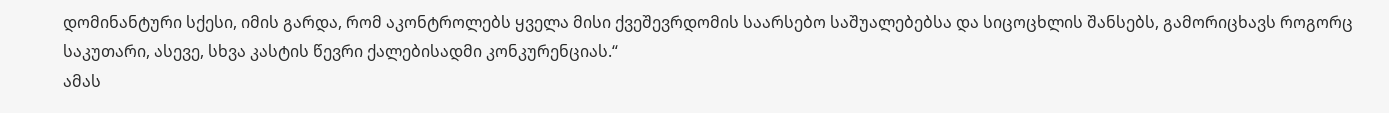დომინანტური სქესი, იმის გარდა, რომ აკონტროლებს ყველა მისი ქვეშევრდომის საარსებო საშუალებებსა და სიცოცხლის შანსებს, გამორიცხავს როგორც საკუთარი, ასევე, სხვა კასტის წევრი ქალებისადმი კონკურენციას.“
ამას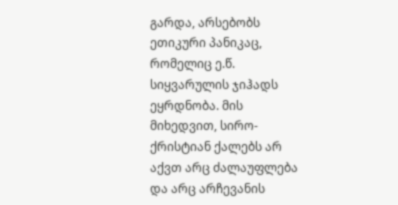გარდა, არსებობს ეთიკური პანიკაც, რომელიც ე.წ. სიყვარულის ჯიჰადს ეყრდნობა. მის მიხედვით, სირო-ქრისტიან ქალებს არ აქვთ არც ძალაუფლება და არც არჩევანის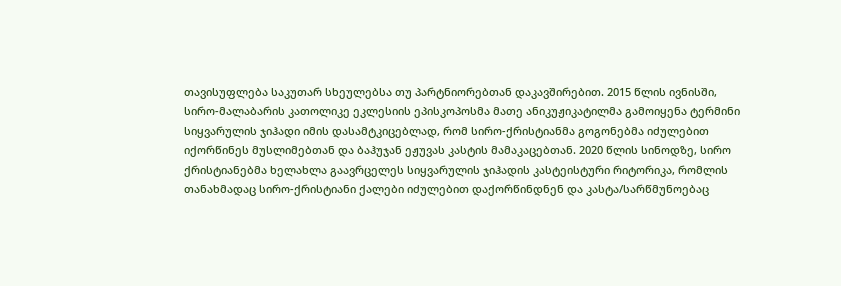თავისუფლება საკუთარ სხეულებსა თუ პარტნიორებთან დაკავშირებით. 2015 წლის ივნისში, სირო-მალაბარის კათოლიკე ეკლესიის ეპისკოპოსმა მათე ანიკუჟიკატილმა გამოიყენა ტერმინი სიყვარულის ჯიჰადი იმის დასამტკიცებლად, რომ სირო-ქრისტიანმა გოგონებმა იძულებით იქორწინეს მუსლიმებთან და ბაჰუჯან ეჟუვას კასტის მამაკაცებთან. 2020 წლის სინოდზე, სირო ქრისტიანებმა ხელახლა გაავრცელეს სიყვარულის ჯიჰადის კასტეისტური რიტორიკა, რომლის თანახმადაც სირო-ქრისტიანი ქალები იძულებით დაქორწინდნენ და კასტა/სარწმუნოებაც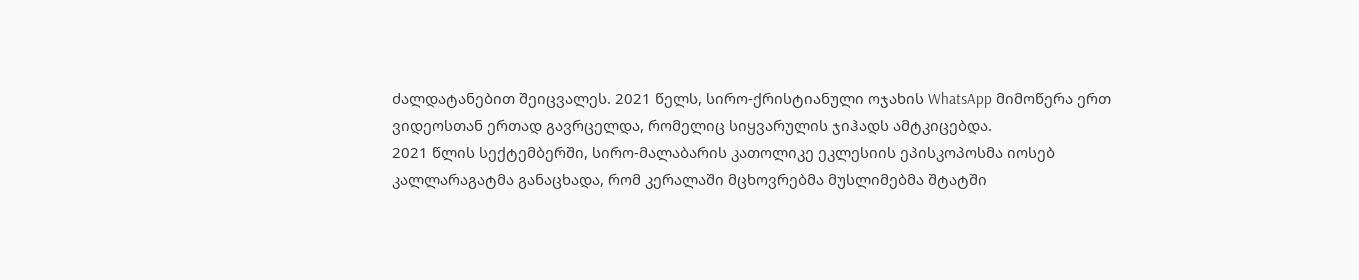ძალდატანებით შეიცვალეს. 2021 წელს, სირო-ქრისტიანული ოჯახის WhatsApp მიმოწერა ერთ ვიდეოსთან ერთად გავრცელდა, რომელიც სიყვარულის ჯიჰადს ამტკიცებდა.
2021 წლის სექტემბერში, სირო-მალაბარის კათოლიკე ეკლესიის ეპისკოპოსმა იოსებ კალლარაგატმა განაცხადა, რომ კერალაში მცხოვრებმა მუსლიმებმა შტატში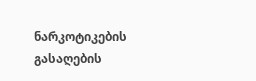ნარკოტიკების გასაღების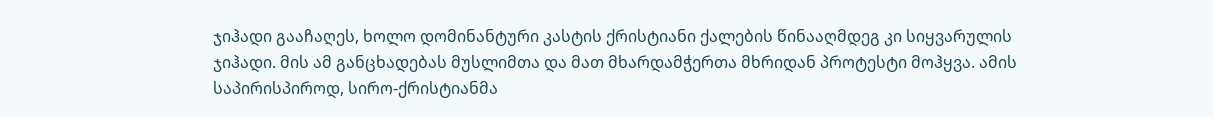ჯიჰადი გააჩაღეს, ხოლო დომინანტური კასტის ქრისტიანი ქალების წინააღმდეგ კი სიყვარულის ჯიჰადი. მის ამ განცხადებას მუსლიმთა და მათ მხარდამჭერთა მხრიდან პროტესტი მოჰყვა. ამის საპირისპიროდ, სირო-ქრისტიანმა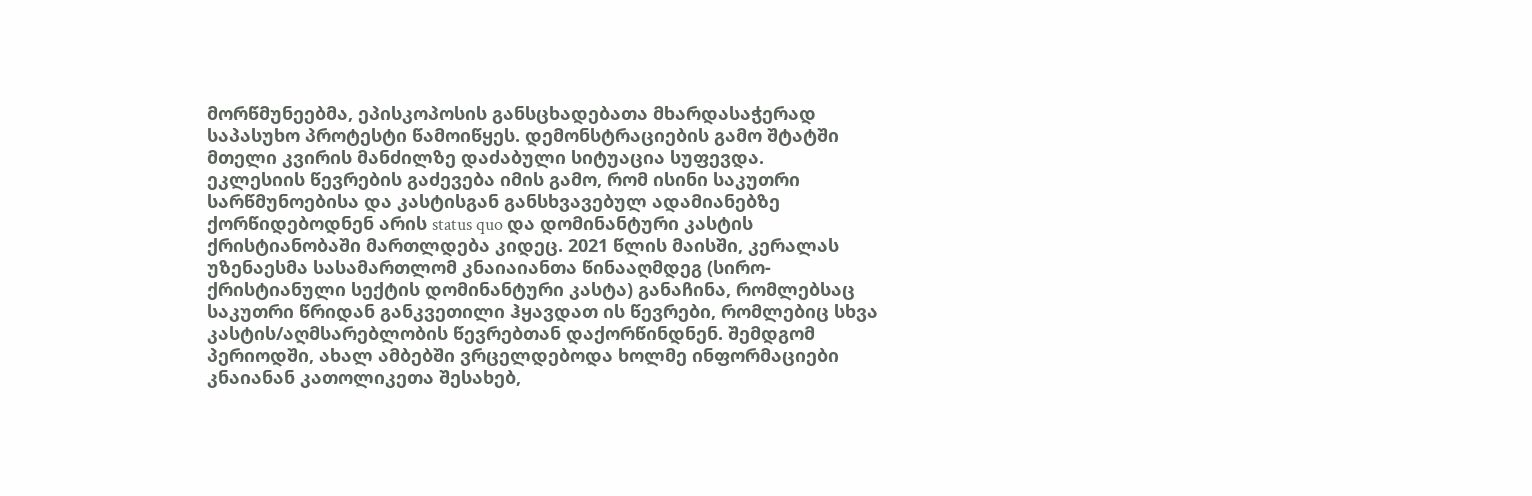მორწმუნეებმა, ეპისკოპოსის განსცხადებათა მხარდასაჭერად საპასუხო პროტესტი წამოიწყეს. დემონსტრაციების გამო შტატში მთელი კვირის მანძილზე დაძაბული სიტუაცია სუფევდა.
ეკლესიის წევრების გაძევება იმის გამო, რომ ისინი საკუთრი სარწმუნოებისა და კასტისგან განსხვავებულ ადამიანებზე ქორწიდებოდნენ არის status quo და დომინანტური კასტის ქრისტიანობაში მართლდება კიდეც. 2021 წლის მაისში, კერალას უზენაესმა სასამართლომ კნაიაიანთა წინააღმდეგ (სირო-ქრისტიანული სექტის დომინანტური კასტა) განაჩინა, რომლებსაც საკუთრი წრიდან განკვეთილი ჰყავდათ ის წევრები, რომლებიც სხვა კასტის/აღმსარებლობის წევრებთან დაქორწინდნენ. შემდგომ პერიოდში, ახალ ამბებში ვრცელდებოდა ხოლმე ინფორმაციები კნაიანან კათოლიკეთა შესახებ,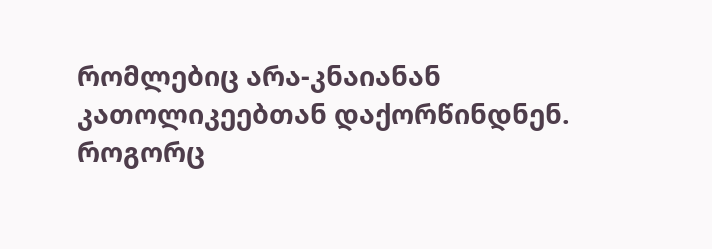რომლებიც არა-კნაიანან კათოლიკეებთან დაქორწინდნენ.
როგორც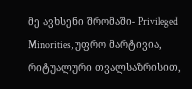მე ავხსენი შრომაში- Privileged Minorities, უფრო მარტივია, რიტუალური თვალსაზრისით,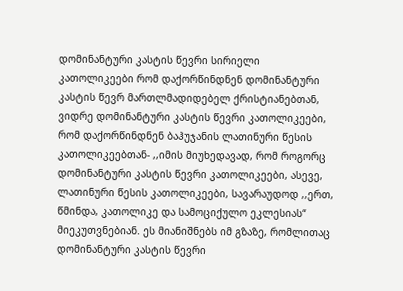დომინანტური კასტის წევრი სირიელი კათოლიკეები რომ დაქორწინდნენ დომინანტური კასტის წევრ მართლმადიდებელ ქრისტიანებთან, ვიდრე დომინანტური კასტის წევრი კათოლიკეები, რომ დაქორწინდნენ ბაჰუჯანის ლათინური წესის კათოლიკეებთან- ,,იმის მიუხედავად, რომ როგორც დომინანტური კასტის წევრი კათოლიკეები, ასევე, ლათინური წესის კათოლიკეები, სავარაუდოდ ,,ერთ, წმინდა, კათოლიკე და სამოციქულო ეკლესიას“ მიეკუთვნებიან. ეს მიანიშნებს იმ გზაზე, რომლითაც დომინანტური კასტის წევრი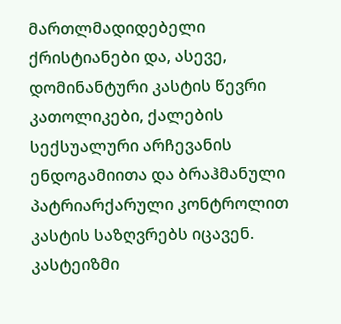მართლმადიდებელი ქრისტიანები და, ასევე, დომინანტური კასტის წევრი კათოლიკები, ქალების სექსუალური არჩევანის ენდოგამიითა და ბრაჰმანული პატრიარქარული კონტროლით კასტის საზღვრებს იცავენ.
კასტეიზმი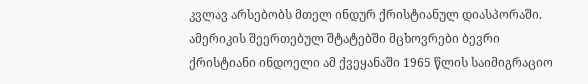კვლავ არსებობს მთელ ინდურ ქრისტიანულ დიასპორაში. ამერიკის შეერთებულ შტატებში მცხოვრები ბევრი ქრისტიანი ინდოელი ამ ქვეყანაში 1965 წლის საიმიგრაციო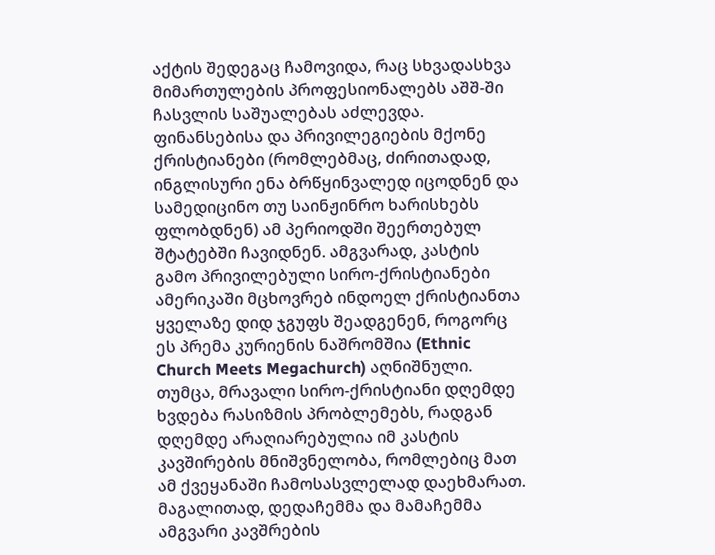აქტის შედეგაც ჩამოვიდა, რაც სხვადასხვა მიმართულების პროფესიონალებს აშშ-ში ჩასვლის საშუალებას აძლევდა. ფინანსებისა და პრივილეგიების მქონე ქრისტიანები (რომლებმაც, ძირითადად, ინგლისური ენა ბრწყინვალედ იცოდნენ და სამედიცინო თუ საინჟინრო ხარისხებს ფლობდნენ) ამ პერიოდში შეერთებულ შტატებში ჩავიდნენ. ამგვარად, კასტის გამო პრივილებული სირო-ქრისტიანები ამერიკაში მცხოვრებ ინდოელ ქრისტიანთა ყველაზე დიდ ჯგუფს შეადგენენ, როგორც ეს პრემა კურიენის ნაშრომშია (Ethnic Church Meets Megachurch) აღნიშნული. თუმცა, მრავალი სირო-ქრისტიანი დღემდე ხვდება რასიზმის პრობლემებს, რადგან დღემდე არაღიარებულია იმ კასტის კავშირების მნიშვნელობა, რომლებიც მათ ამ ქვეყანაში ჩამოსასვლელად დაეხმარათ.
მაგალითად, დედაჩემმა და მამაჩემმა ამგვარი კავშრების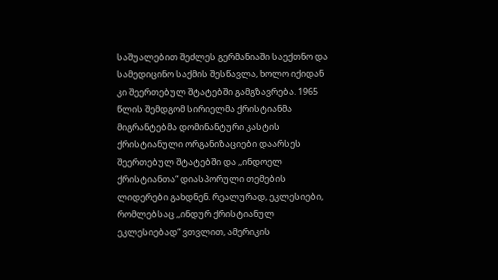საშუალებით შეძლეს გერმანიაში საექთნო და სამედიცინო საქმის შესწავლა, ხოლო იქიდან კი შეერთებულ შტატებში გამგზავრება. 1965 წლის შემდგომ სირიელმა ქრისტიანმა მიგრანტებმა დომინანტური კასტის ქრისტიანული ორგანიზაციები დაარსეს შეერთებულ შტატებში და ,,ინდოელ ქრისტიანთა“ დიასპორული თემების ლიდერები გახდნენ. რეალურად, ეკლესიები, რომლებსაც ,,ინდურ ქრისტიანულ ეკლესიებად“ ვთვლით, ამერიკის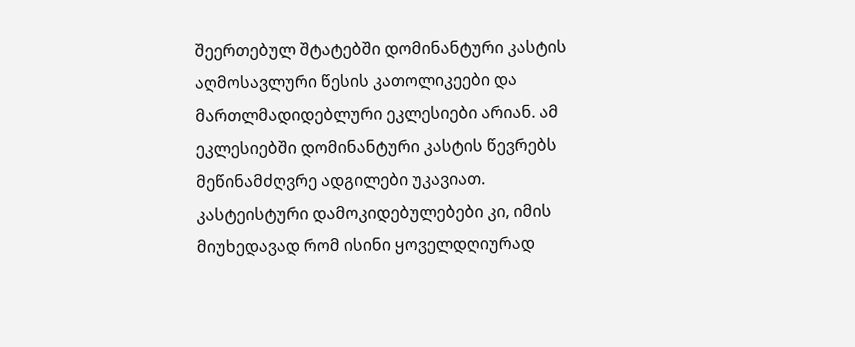შეერთებულ შტატებში დომინანტური კასტის აღმოსავლური წესის კათოლიკეები და მართლმადიდებლური ეკლესიები არიან. ამ ეკლესიებში დომინანტური კასტის წევრებს მეწინამძღვრე ადგილები უკავიათ. კასტეისტური დამოკიდებულებები კი, იმის მიუხედავად რომ ისინი ყოველდღიურად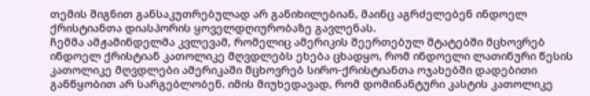თემის შიგნით განსაკუთრებულად არ განიხილებიან, მაინც აგრძელებენ ინდოელ ქრისტიანთა დიასპორის ყოველდღიურობაზე გავლენას.
ჩემმა ამჟამინდელმა კვლევამ, რომელიც ამერიკის შეერთებულ შტატებში მცხოვრებ ინდოელ ქრისტიან კათოლიკე მღვდლებს ეხება ცხადყო, რომ ინდოელი ლათინური წესის კათოლიკე მღვდლები ამერიკაში მცხოვრებ სირო-ქრისტიანთა ოჯახებში დადებითი განწყობით არ სარგებლობენ. იმის მიუხედავად, რომ დომინანტური კასტის კათოლიკე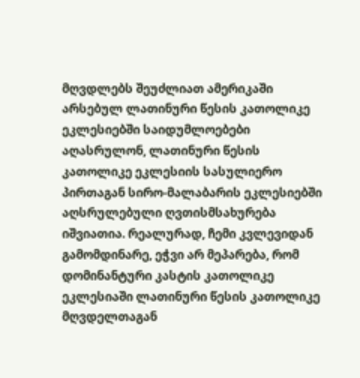მღვდლებს შეუძლიათ ამერიკაში არსებულ ლათინური წესის კათოლიკე ეკლესიებში საიდუმლოებები აღასრულონ, ლათინური წესის კათოლიკე ეკლესიის სასულიერო პირთაგან სირო-მალაბარის ეკლესიებში აღსრულებული ღვთისმსახურება იშვიათია. რეალურად, ჩემი კვლევიდან გამომდინარე, ეჭვი არ მეპარება, რომ დომინანტური კასტის კათოლიკე ეკლესიაში ლათინური წესის კათოლიკე მღვდელთაგან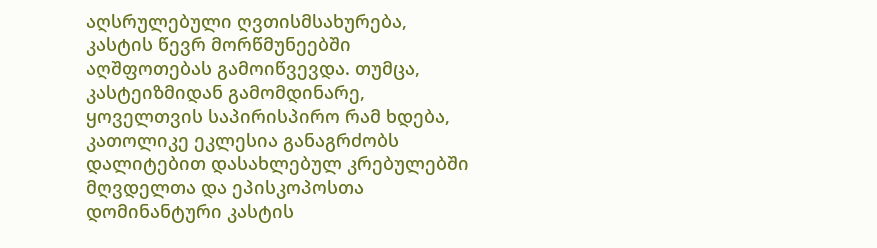აღსრულებული ღვთისმსახურება, კასტის წევრ მორწმუნეებში აღშფოთებას გამოიწვევდა. თუმცა, კასტეიზმიდან გამომდინარე, ყოველთვის საპირისპირო რამ ხდება, კათოლიკე ეკლესია განაგრძობს დალიტებით დასახლებულ კრებულებში მღვდელთა და ეპისკოპოსთა დომინანტური კასტის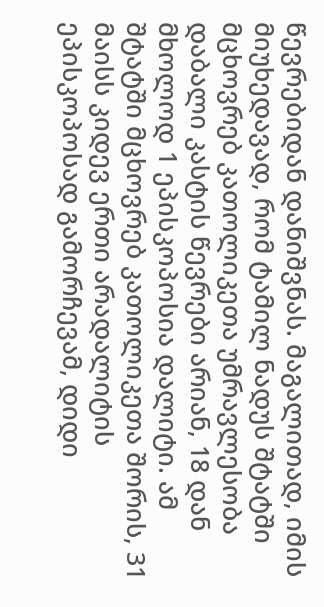წევრებიდან დანიშვნას. მაგალითად, იმის მიუხედავად, რომ ტამილ ნადუს შტატში მცხოვრებ კათოლიკეთა უმრავლესობა დაბალი კასტის წევრები არიან, 18 დან მხოლოდ 1 ეპისკოპოსია დალიტი. ამ შტატში მცხოვრებ კათოლიკეთა შორის, 31 მაისს კიდევ ერთი არადალიტის ეპისკოპოსად გამორჩევამ, დიდი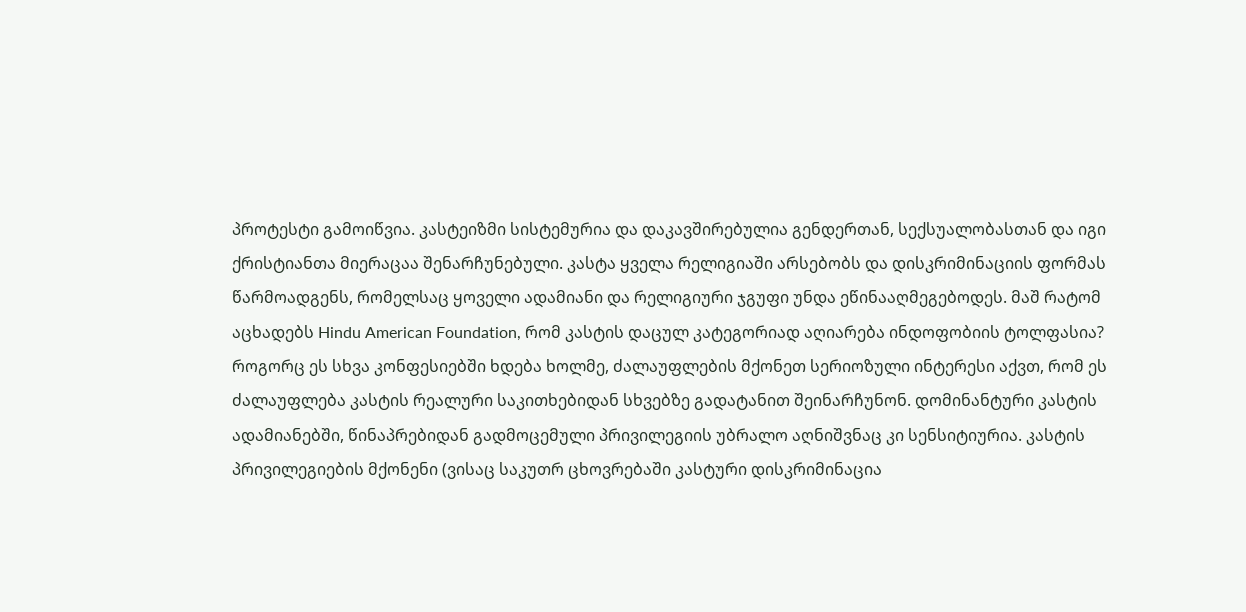პროტესტი გამოიწვია. კასტეიზმი სისტემურია და დაკავშირებულია გენდერთან, სექსუალობასთან და იგი ქრისტიანთა მიერაცაა შენარჩუნებული. კასტა ყველა რელიგიაში არსებობს და დისკრიმინაციის ფორმას წარმოადგენს, რომელსაც ყოველი ადამიანი და რელიგიური ჯგუფი უნდა ეწინააღმეგებოდეს. მაშ რატომ აცხადებს Hindu American Foundation, რომ კასტის დაცულ კატეგორიად აღიარება ინდოფობიის ტოლფასია?
როგორც ეს სხვა კონფესიებში ხდება ხოლმე, ძალაუფლების მქონეთ სერიოზული ინტერესი აქვთ, რომ ეს ძალაუფლება კასტის რეალური საკითხებიდან სხვებზე გადატანით შეინარჩუნონ. დომინანტური კასტის ადამიანებში, წინაპრებიდან გადმოცემული პრივილეგიის უბრალო აღნიშვნაც კი სენსიტიურია. კასტის პრივილეგიების მქონენი (ვისაც საკუთრ ცხოვრებაში კასტური დისკრიმინაცია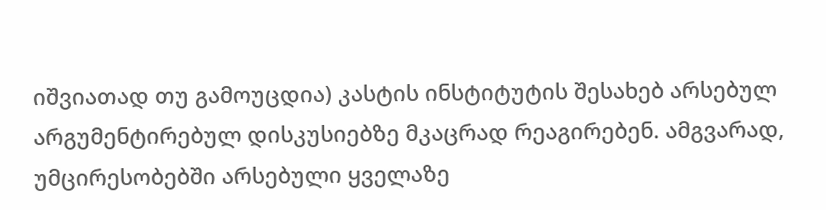იშვიათად თუ გამოუცდია) კასტის ინსტიტუტის შესახებ არსებულ არგუმენტირებულ დისკუსიებზე მკაცრად რეაგირებენ. ამგვარად, უმცირესობებში არსებული ყველაზე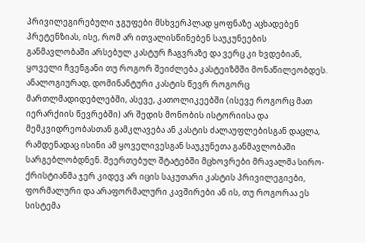პრივილეგირებული ჯგუფები მსხვერპლად ყოფნაზე აცხადებენ პრეტენზიას, ისე, რომ არ ითვალისწინებენ საუკუნეების განმავლობაში არსებულ კასტურ ჩაგვრაზე და ვერც კი ხვდებიან, ყოველი ჩვენგანი თუ როგორ შეიძლება კასტეიზმში მონაწილეობდეს.
ანალოგიურად, დომინანტური კასტის წევრ როგორც მართლმადიდებლებში, ასევე, კათოლიკეებში (ისევე როგორც მათ იერარქიის წევრებში) არ შედის მონობის ისტორიისა და მემკვიდრეობასთან გამკლავება ან კასტის ძალაუფლებისგან დაცლა, რამდენადაც ისინი ამ ყოველივესგან საუკუნეთა განმავლობაში სარგებლობდნენ. შეერთებულ შტატებში მცხოვრები მრავალმა სირო-ქრისტიანმა ჯერ კიდევ არ იცის საკუთარი კასტის პრივილეგიები, ფორმალური და არაფორმალური კავშირები ან ის, თუ როგორაა ეს სისტემა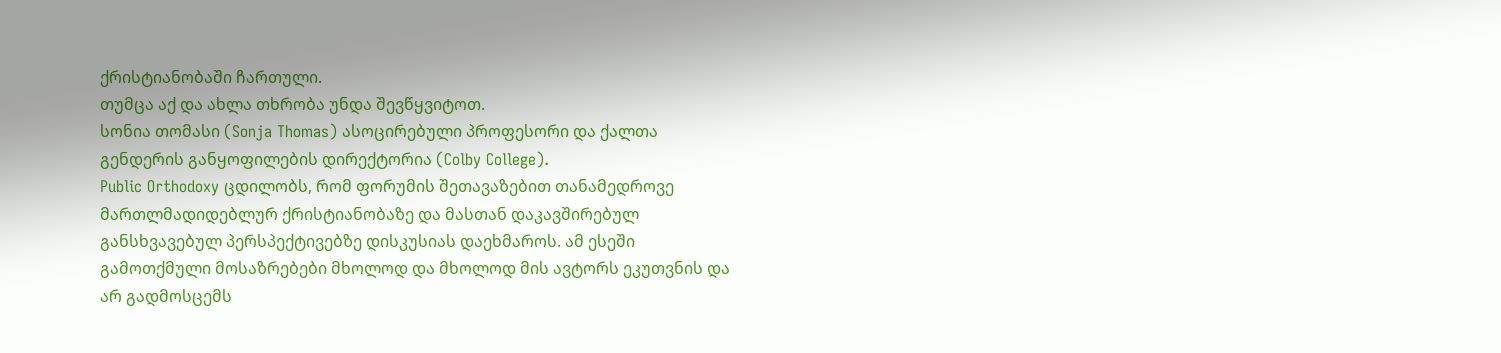ქრისტიანობაში ჩართული.
თუმცა აქ და ახლა თხრობა უნდა შევწყვიტოთ.
სონია თომასი (Sonja Thomas) ასოცირებული პროფესორი და ქალთა გენდერის განყოფილების დირექტორია (Colby College).
Public Orthodoxy ცდილობს, რომ ფორუმის შეთავაზებით თანამედროვე მართლმადიდებლურ ქრისტიანობაზე და მასთან დაკავშირებულ განსხვავებულ პერსპექტივებზე დისკუსიას დაეხმაროს. ამ ესეში გამოთქმული მოსაზრებები მხოლოდ და მხოლოდ მის ავტორს ეკუთვნის და არ გადმოსცემს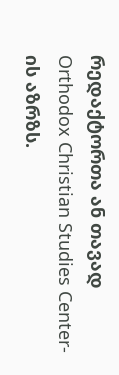რედაქტორთა ან თავად Orthodox Christian Studies Center-ის აზრზს.